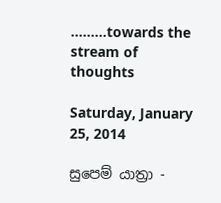.........towards the stream of thoughts

Saturday, January 25, 2014

සුපෙම් යාත්‍රා -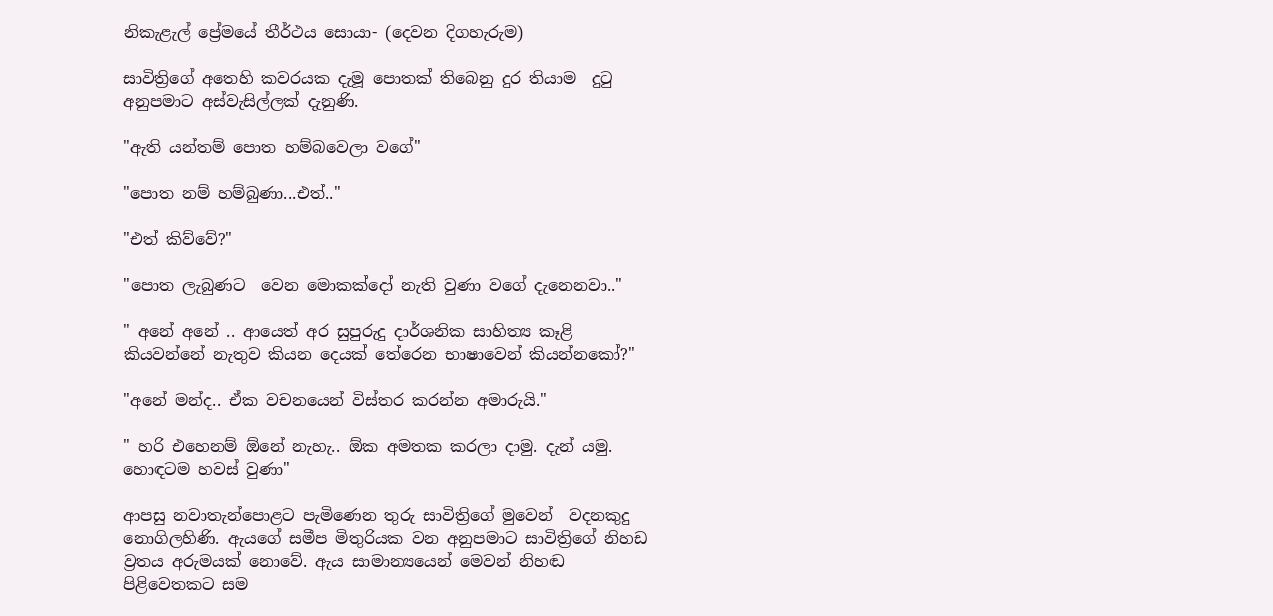නිකැළැල් ප්‍රේමයේ තීර්ථය සොයා- (දෙවන දිගහැරුම)

සාවිත්‍රිගේ අතෙහි කවරයක දැමූ පොතක් තිබෙනු දුර තියාම  දුටු අනුපමාට අස්වැසිල්ලක් දැනුණි.

"ඇති යන්තම් පොත හම්බවෙලා වගේ"

"පොත නම් හම්බුණා...එත්.."

"එත් කිව්වේ?"

"පොත ලැබුණට  වෙන මොකක්දෝ නැති වුණා වගේ දැනෙනවා.."

" අනේ අනේ .. ආයෙත් අර සුපුරුදු දාර්ශනික සාහිත්‍ය කෑළි කියවන්නේ නැතුව කියන දෙයක් තේරෙන භාෂාවෙන් කියන්නකෝ?"

"අනේ මන්ද.. ඒක වචනයෙන් විස්තර කරන්න අමාරුයි."

" හරි එහෙනම් ඕනේ නැහැ.. ඕක අමතක කරලා දාමු. දැන් යමු. හොඳටම හවස් වුණා"

ආපසු නවාතැන්පොළට පැමිණෙන තුරු සාවිත්‍රිගේ මුවෙන්  වදනකුදු නොගිලහිණි. ඇයගේ සමීප මිතුරියක වන අනුපමාට සාවිත්‍රිගේ නිහඩ ව්‍රතය අරුමයක් නොවේ. ඇය සාමාන්‍යයෙන් මෙවන් නිහඬ පිළිවෙතකට සම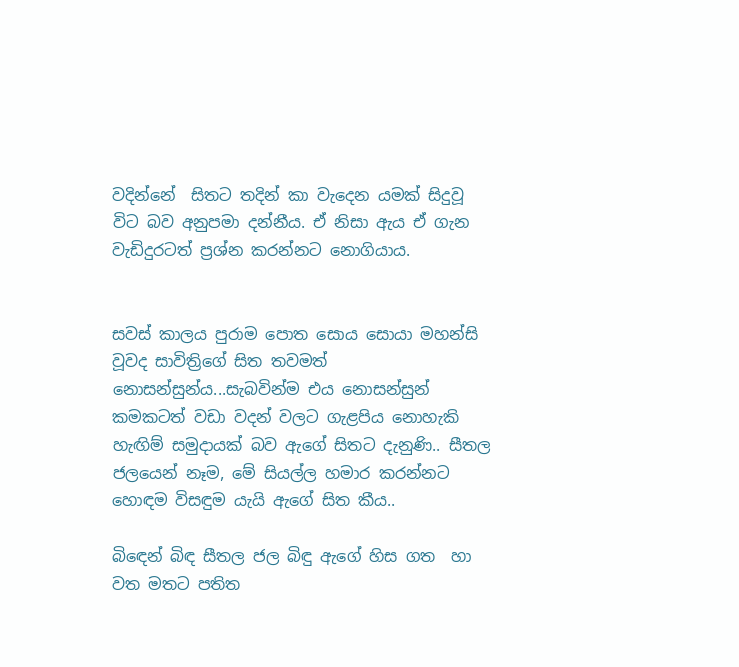වදින්නේ  සිතට තදින් කා වැදෙන යමක් සිදුවූ  විට බව අනුපමා දන්නීය. ඒ නිසා ඇය ඒ ගැන වැඩිදුරටත් ප්‍රශ්න කරන්නට නොගියාය.


සවස් කාලය පුරාම පොත සොය සොයා මහන්සි වූවද සාවිත්‍රිගේ සිත තවමත් නොසන්සුන්ය...සැබවින්ම එය නොසන්සුන් කමකටත් වඩා වදන් වලට ගැළපිය නොහැකි හැඟිම් සමුදායක් බව ඇගේ සිතට දැනුණි.. සීතල ජලයෙන් නෑම, මේ සියල්ල හමාර කරන්නට හොඳම විසඳුම යැයි ඇගේ සිත කීය..

බිඳෙන් බිඳ සීතල ජල බිඳු ඇගේ හිස ගත  හා වත මතට පතිත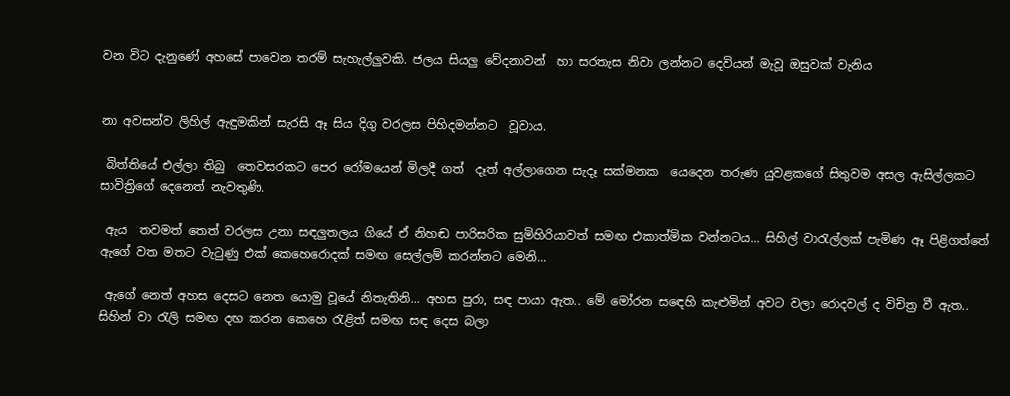වන විට දැනුණේ අහසේ පාවෙන තරම් සැහැල්ලුවකි. ජලය සියලු වේදනාවන්  හා සරතැස නිවා ලන්නට දෙවියන් මැවූ ඔසුවක් වැනිය


නා අවසන්ව ලිහිල් ඇඳුමකින් සැරසි ඈ සිය දිගු වරලස පිහිදමන්නට  වූවාය.

 බිත්තියේ එල්ලා තිබු  තෙවසරකට පෙර රෝමයෙන් මිලදී ගත්  දෑත් අල්ලාගෙන සැදෑ සක්මනක  යෙදෙන තරුණ යුවළකගේ සිතුවම අසල ඇසිල්ලකට සාවිත්‍රිගේ දෙනෙත් නැවතුණි.

 ඇය  තවමත් තෙත් වරලස උනා සඳලුතලය ගියේ ඒ නිහඬ පාරිසරික සුමිහිරියාවත් සමඟ එකාත්මික වන්නටය... සිහිල් වාරැල්ලක් පැමිණ ඈ පිළිගත්තේ ඇගේ වත මතට වැටුණු එක් කෙහෙරොදක් සමඟ සෙල්ලම් කරන්නට මෙනි...

 ඇගේ නෙත් අහස දෙසට නෙත යොමු වූයේ නිතැතිනි... අහස පුරා, සඳ පායා ඇත.. මේ මෝරන සඳෙහි කැළුමින් අවට වලා රොදවල් ද විචිත්‍ර වී ඇත.. සිහින් වා රැලි සමඟ දඟ කරන කෙහෙ රැළිත් සමඟ සඳ දෙස බලා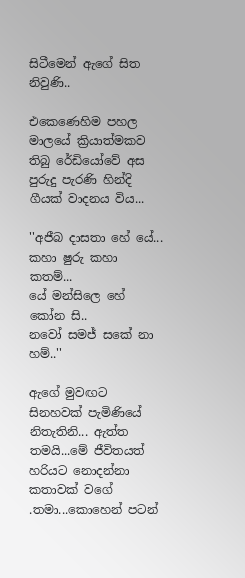සිටීමෙන් ඇගේ සිත නිවුණි..

එකෙණෙහිම පහල මාලයේ ක්‍රියාත්මකව තිබු රේඩියෝවේ අස පුරුදු පැරණි හින්දි ගීයක් වාදනය විය...

''අජීබ දාසතා හේ යේ...
කහා ෂුරු කහා කතම්...
යේ මන්සිලෙ හේ කෝන සි..
නවෝ සමජ් සකේ නා හම්..''

ඇගේ මුවඟට සිනහවක් පැමිණියේ නිතැතිනි... ඇත්ත තමයි...මේ ජීවිතයත් හරියට නොදන්නා කතාවක් වගේ .තමා...කොහෙන් පටන්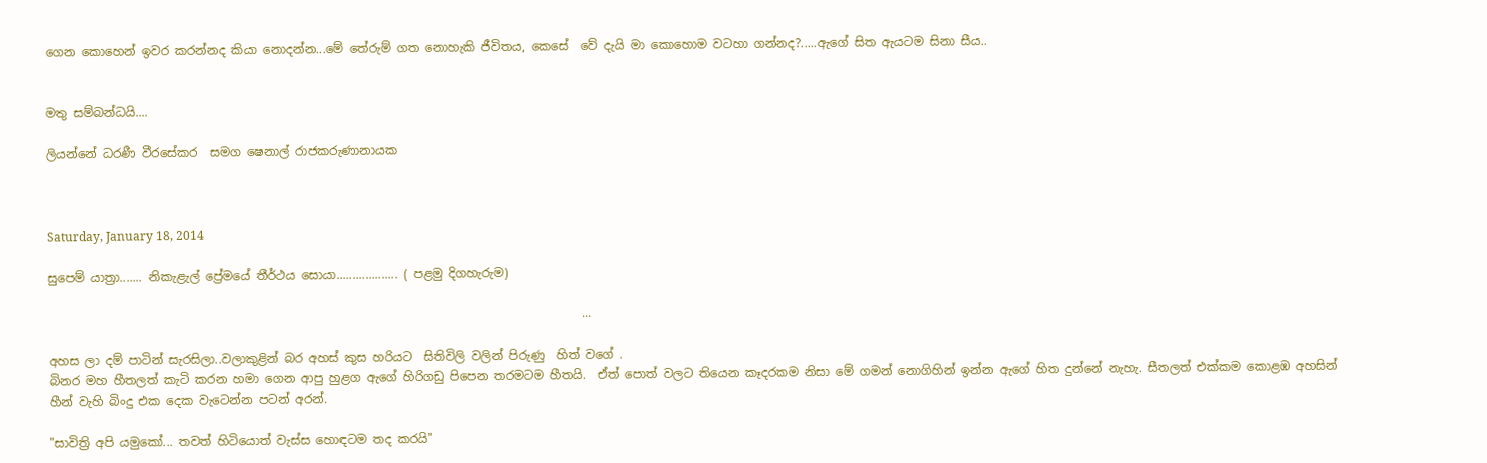ගෙන කොහෙන් ඉවර කරන්නද කියා නොදන්න...මේ තේරුම් ගත නොහැකි ජීවිතය, කෙසේ  වේ දැයි මා කොහොම වටහා ගන්නද?.....ඇගේ සිත ඇයටම සිනා සීය..


මතු සම්බන්ධයි....

ලියන්නේ ධරණී වීරසේකර  සමග ෂෙනාල් රාජකරුණානායක



Saturday, January 18, 2014

සුපෙම් යාත්‍රා....... නිකැළැල් ප්‍රේමයේ තීර්ථය සොයා................... ( පළමු දිගහැරුම)

                                                                                         ...

අහස ලා දම් පාටින් සැරසිලා..වලාකුළින් බර අහස් කුස හරියට  සිතිවිලි වලින් පිරුණු  හිත් වගේ .
බිනර මහ හීතලත් කැටි කරන හමා ගෙන ආපු හුළග ඇගේ හිරිගඩු පිපෙන තරමටම හීතයි.  ඒත් පොත් වලට තියෙන කෑදරකම නිසා මේ ගමන් නොගිහින් ඉන්න ඇගේ හිත දුන්නේ නැහැ. සීතලත් එක්කම කොළඹ අහසින් හීන් වැහි බිංදු එක දෙක වැටෙන්න පටන් අරන්.

"සාවිත්‍රි අපි යමුකෝ... තවත් හිටියොත් වැස්ස හොඳටම තද කරයි"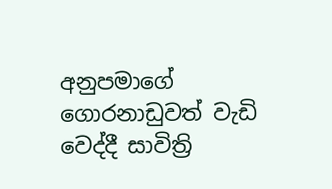අනුපමාගේ ගොරනාඩුවත් වැඩි වෙද්දී සාවිත්‍රි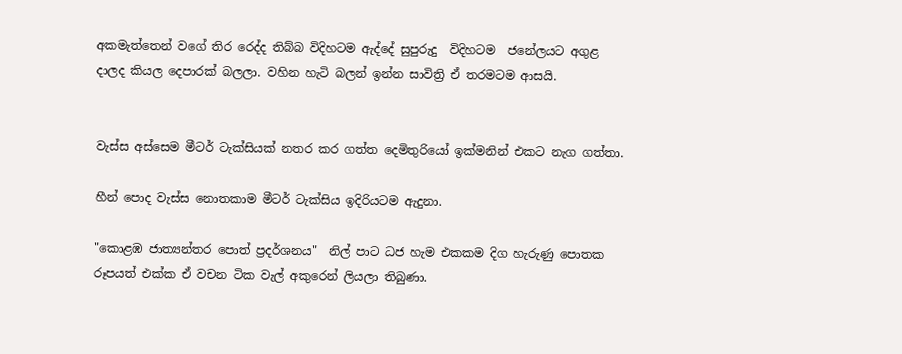අකමැත්තෙන් වගේ තිර රෙද්ද තිබ්බ විදිහටම ඇද්දේ සුපුරුදු  විදිහටම  ජනේලයට අගුළ දාලද කියල දෙපාරක් බලලා. වහින හැටි බලන් ඉන්න සාවිත්‍රි ඒ තරමටම ආසයි.


වැස්ස අස්සෙම මීටර් ටැක්සියක් නතර කර ගත්ත දෙමිතුරියෝ ඉක්මනින් එකට නැග ගත්තා.

හීන් පොද වැස්ස නොතකාම මීටර් ටැක්සිය ඉදිරියටම ඇදුනා.

"කොළඹ ජාත්‍යන්තර පොත් ප්‍රදර්ශනය"  නිල් පාට ධජ හැම එකකම දිග හැරුණු පොතක රූපයත් එක්ක ඒ වචන ටික වැල් අකුරෙන් ලියලා තිබුණා.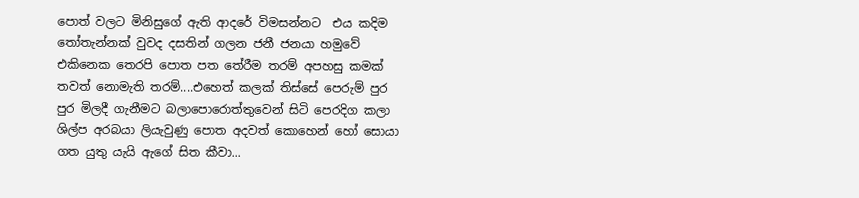පොත් වලට මිනිසුගේ ඇති ආදරේ විමසන්නට  එය කදිම තෝතැන්නක් වුවද දසතින් ගලන ජනී ජනයා හමුවේ එකිනෙක තෙරපි පොත පත තේරීම තරම් අපහසු කමක් තවත් නොමැති තරම්....එහෙත් කලක් තිස්සේ පෙරුම් පුර පුර මිලදී ගැනීමට බලාපොරොත්තුවෙන් සිටි පෙරදිග කලා ශිල්ප අරබයා ලියැවුණු පොත අදවත් කොහෙන් හෝ සොයා ගත යුතු යැයි ඇගේ සිත කීවා...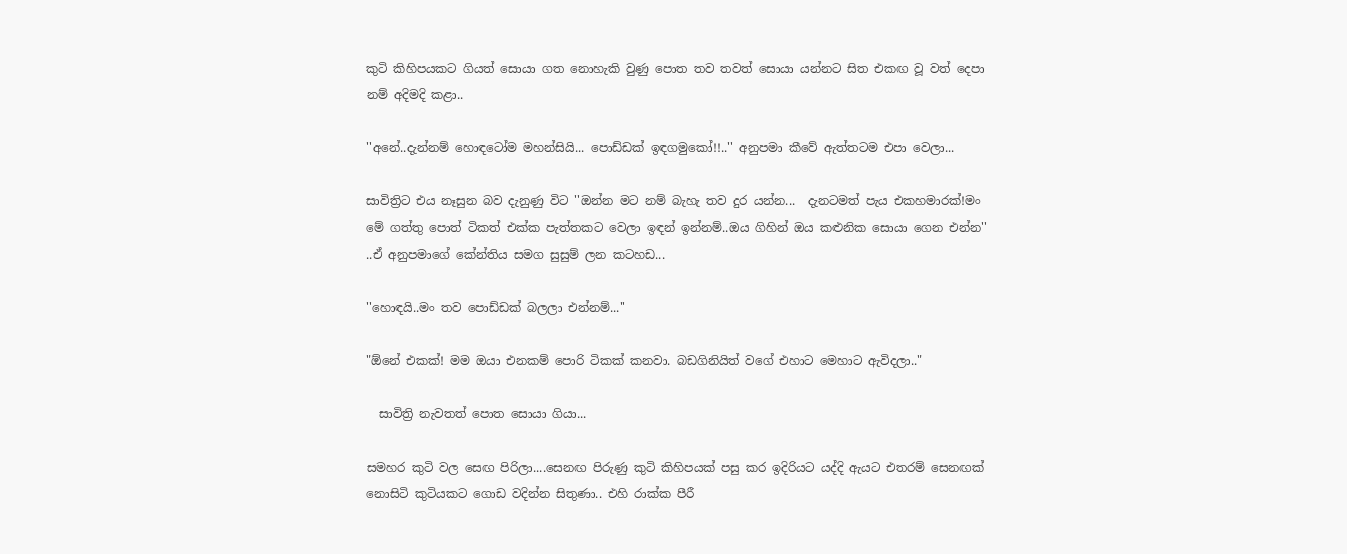කුටි කිහිපයකට ගියත් සොයා ගත නොහැකි වුණු පොත තව තවත් සොයා යන්නට සිත එකඟ වූ වත් දෙපා නම් අදිමදි කළා..

''අනේ..දැන්නම් හොඳටෝම මහන්සියි... පොඩ්ඩක් ඉඳගමුකෝ!!..'' අනුපමා කීවේ ඇත්තටම එපා වෙලා...

සාවිත්‍රිට එය නෑසුන බව දැනුණු විට ''ඔන්න මට නම් බැහැ තව දුර යන්න...  දැනටමත් පැය එකහමාරක්!මං මේ ගත්තු පොත් ටිකත් එක්ක පැත්තකට වෙලා ඉඳන් ඉන්නම්..ඔය ගිහින් ඔය කළුනික සොයා ගෙන එන්න'' ..ඒ අනුපමාගේ කේන්තිය සමග සුසුම් ලන කටහඩ...

''හොඳයි..මං තව පොඩ්ඩක් බලලා එන්නම්...''

"ඕනේ එකක්! මම ඔයා එනකම් පොරි ටිකක් කනවා. බඩගිනියිත් වගේ එහාට මෙහාට ඇවිදලා.."

  සාවිත්‍රි නැවතත් පොත සොයා ගියා...

සමහර කුටි වල සෙඟ පිරිලා....සෙනඟ පිරුණු කුටි කිහිපයක් පසු කර ඉදිරියට යද්දි ඇයට එතරම් සෙනඟක් නොසිටි කුටියකට ගොඩ වදින්න සිතුණා.. එහි රාක්ක පීරී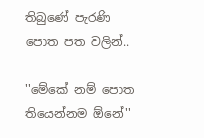තිබුණේ පැරණි පොත පත වලින්..

''මේකේ නම් පොත තියෙන්නම ඕනේ''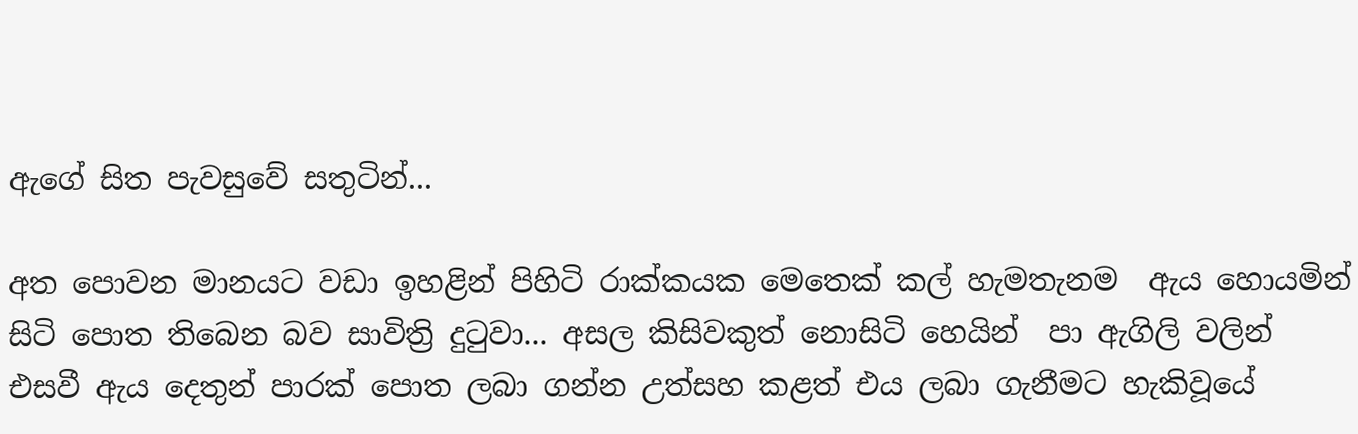ඇගේ සිත පැවසුවේ සතුටින්...

අත පොවන මානයට වඩා ඉහළින් පිහිටි රාක්කයක මෙතෙක් කල් හැමතැනම  ඇය හොයමින් සිටි පොත තිබෙන බව සාවිත්‍රි දුටුවා... අසල කිසිවකුත් නොසිටි හෙයින්  පා ඇගිලි වලින් එසවී ඇය දෙතුන් පාරක් පොත ලබා ගන්න උත්සහ කළත් එය ලබා ගැනීමට හැකිවූයේ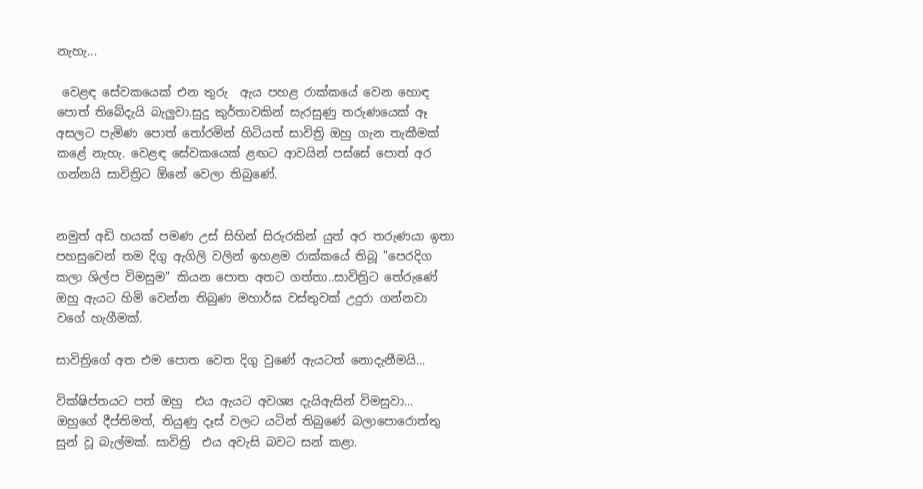නැහැ...

 වෙළඳ සේවකයෙක් එන තුරු  ඇය පහළ රාක්කයේ වෙන හොඳ පොත් තිබේදැයි බැලුවා.සුදු කුර්තාවකින් සැරසුණු තරුණයෙක් ඈ අසලට පැමිණ පොත් තෝරමින් හිටියත් සාවිත්‍රි ඔහු ගැන තැකීමක් කළේ නැහැ. වෙළඳ සේවකයෙක් ළඟට ආවයින් පස්සේ පොත් අර ගන්නයි සාවිත්‍රිට ඕනේ වෙලා තිබුණේ.


නමුත් අඩි හයක් පමණ උස් සිහින් සිරුරකින් යුත් අර තරුණයා ඉතා පහසුවෙන් තම දිගු ඇගිලි වලින් ඉහළම රාක්කයේ තිබූ "පෙරදිග කලා ශිල්ප විමසුම" කියන පොත අතට ගත්තා..සාවිත්‍රිට තේරුණේ ඔහු ඇයට හිමි වෙන්න තිබුණ මහාර්ඝ වස්තුවක් උදුරා ගන්නවා වගේ හැගීමක්.

සාවිත්‍රිගේ අත එම පොත වෙත දිගු වුණේ ඇයටත් නොදැනීමයි...

වික්ෂිප්තයට පත් ඔහු  එය ඇයට අවශ්‍ය දැයිඇසින් විමසුවා... ඔහුගේ දීප්තිමත්, තියුණු දෑස් වලට යටින් තිබුණේ බලාපොරොත්තු සුන් වූ බැල්මක්. සාවිත්‍රි  එය අවැසි බවට සන් කළා.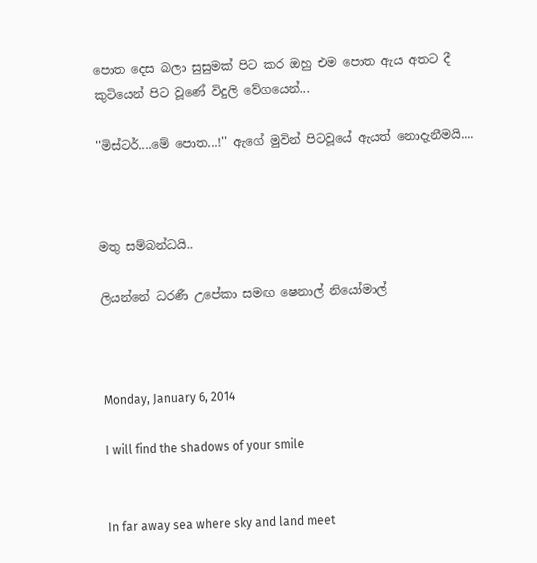පොත දෙස බලා සුසුමක් පිට කර ඔහු එම පොත ඇය අතට දී කුටියෙන් පිට වූණේ විදුලි වේගයෙන්...

''මිස්ටර්....මේ පොත...!'' ඇගේ මුවින් පිටවූයේ ඇයත් නොදැනීමයි....



මතු සම්බන්ධයි..

ලියන්නේ ධරණී උපේකා සමඟ ෂෙනාල් නියෝමාල්



Monday, January 6, 2014

I will find the shadows of your smile


In far away sea where sky and land meet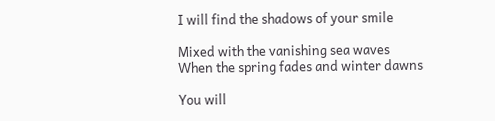I will find the shadows of your smile

Mixed with the vanishing sea waves
When the spring fades and winter dawns

You will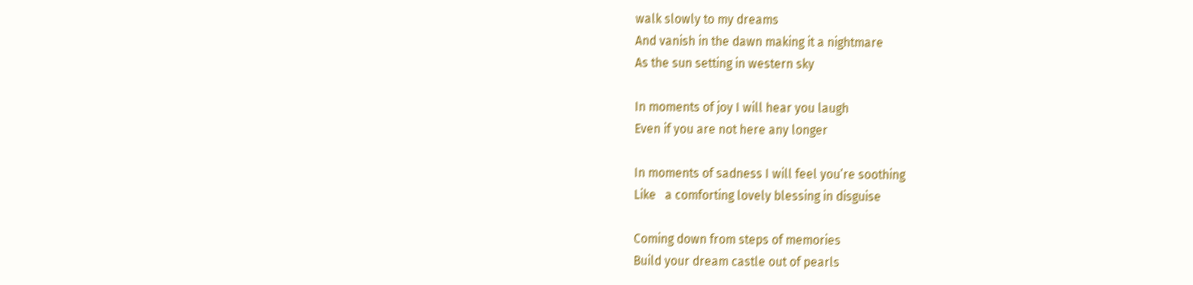walk slowly to my dreams
And vanish in the dawn making it a nightmare
As the sun setting in western sky

In moments of joy I will hear you laugh
Even if you are not here any longer

In moments of sadness I will feel you’re soothing
Like   a comforting lovely blessing in disguise

Coming down from steps of memories
Build your dream castle out of pearls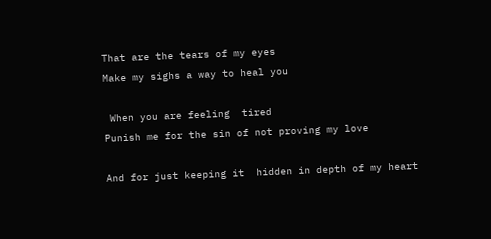That are the tears of my eyes
Make my sighs a way to heal you

 When you are feeling  tired
Punish me for the sin of not proving my love

And for just keeping it  hidden in depth of my heart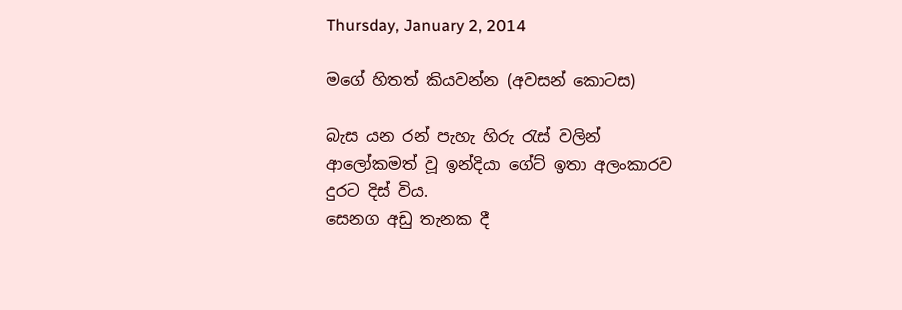Thursday, January 2, 2014

මගේ හිතත් කියවන්න (අවසන් කොටස)

බැස යන රන් පැහැ හිරු රැස් වලින් ආලෝකමත් වූ ඉන්දියා ගේට් ඉතා අලංකාරව දුරට දිස් විය.
සෙනග අඩු තැනක දී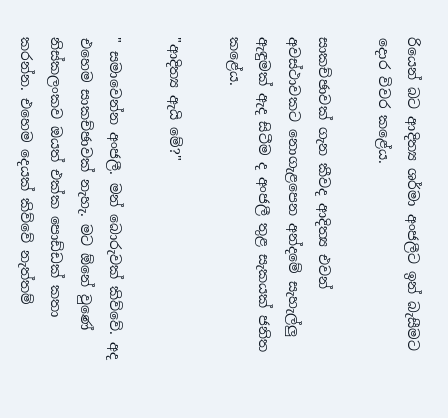රියෙන් බට ආදිත්‍ය ශර්මා අංජලීට ඉන් බැසීමට දොර විවර කළේය.

සාකච්ඡාවක් ගැන කීවද ආදිත්‍ය එවන් අවස්ථාවකට නොගැළපෙන අන්දමේ සැහැල්ලු ඇඳුමක් ඇද සිටීම ද අංජලී තුළ සැකයක් ජනිත කළේය.

"ආදිත්‍ය ඇයි මේ?"

" සමාවෙන්න අංජලී. මන් බොරුවක් කිව්වේ. අද එහෙම සාකච්ඡාවක් නැහැ. මට ඕනේ වුණේ නිස්කලංකව ඔයත් එක්ක පොඩ්ඩක් කතා කරන්න. එහෙම දෙයක් කිව්වේ නැත්තම්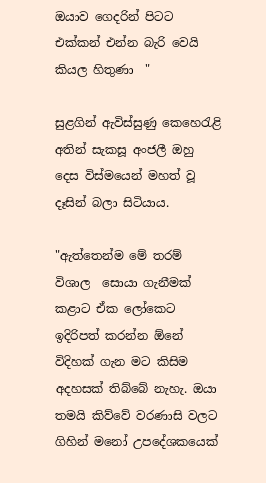ඔයාව ගෙදරින් පිටට එක්කන් එන්න බැරි වෙයි කියල හිතුණා  "

සුළගින් ඇවිස්සුණු කෙහෙරැළි අතින් සැකසූ අංජලී ඔහු දෙස විස්මයෙන් මහත් වූ දෑසින් බලා සිටියාය.

"ඇත්තෙන්ම මේ තරම් විශාල  සොයා ගැනීමක් කළාට ඒක ලෝකෙට ඉදිරිපත් කරන්න ඕනේ විදිහක් ගැන මට කිසිම අදහසක් තිබ්බේ නැහැ. ඔයා තමයි කිව්වේ වරණාසි වලට ගිහින් මනෝ උපදේශකයෙක්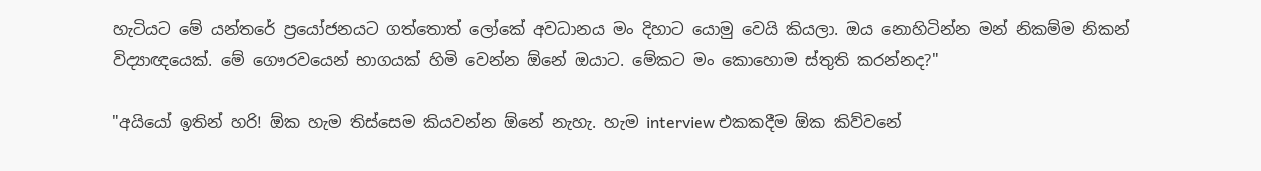හැටියට මේ යන්තරේ ප්‍රයෝජනයට ගත්තොත් ලෝකේ අවධානය මං දිහාට යොමු වෙයි කියලා. ඔය නොහිටින්න මන් නිකම්ම නිකන් විද්‍යාඥයෙක්. මේ ගෞරවයෙන් භාගයක් හිමි වෙන්න ඕනේ ඔයාට. මේකට මං කොහොම ස්තුති කරන්නද?"

"අයියෝ ඉතින් හරි! ඕක හැම තිස්සෙම කියවන්න ඕනේ නැහැ. හැම interview එකකදීම ඕක කිව්වනේ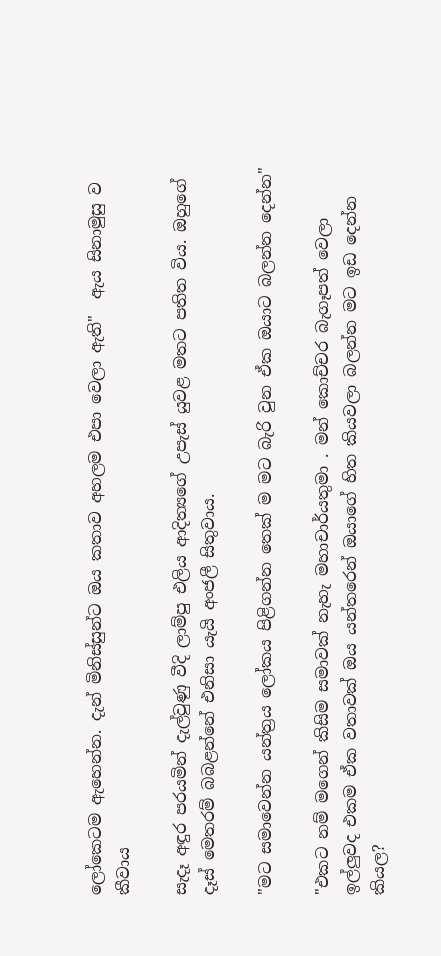ලෝකෙටම ඇහෙන්න. දැන් මිනිස්සුන්ට ඔය කතාව අහලම එපා වෙලා ඇති"  ඇය සිනාමුසු ව කීවාය

සැදෑ අඳුර පරයමින් දැල්වුණු වීදි ලාම්පු එලිය ආදිත්‍යගේ උපැස් යුවළ මතට පතිත විය. ඔහුගේ දෑස් මෙතරම් බබළන්නේ එනිසා යැයි අංජලී සිතුවාය.

"මට සමාවෙන්න යන්ත්‍රය ලෝකය පිළිගන්න තෙක් ම මට බැරි වුන ඒක ඔයාට බලන්න දෙන්න"

"එකට නම් මගෙන් කිසිම සමාවක් නැහැ මහාචාර්යතුමා . මන් කොච්චර බැගෑපත් වෙලා ඉල්ලුවද එකම ඒක වතාවක් ඔය යන්තරෙන් ඔයාගේ හිත කියවලා බලන්න මට ඉඩ දෙන්න කියල?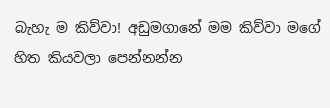බැහැ ම කිව්වා! අඩුමගානේ මම කිව්වා මගේ හිත කියවලා පෙන්නන්න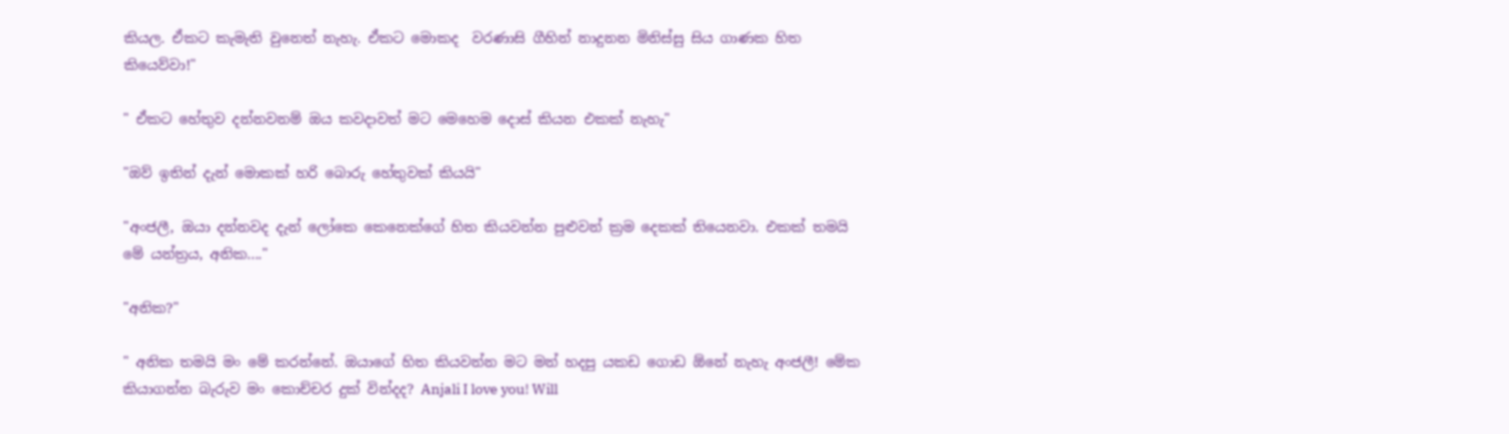කියල. ඒකට කැමැති වුනෙත් නැහැ. ඒකට මොකද  වරණාසි ගීහින් නාදුනන මිනිස්සු සිය ගාණක හිත කියෙව්වා!"

" ඒකට හේතුව දන්නවනම් ඔය කවදාවත් මට මෙහෙම දොස් කියන එකක් නැහැ"

"ඔව් ඉතින් දැන් මොකක් හරි බොරු හේතුවක් කියයි"

"අංජලී, ඔයා දන්නවද දැන් ලෝකෙ කෙනෙක්ගේ හිත කියවන්න පුළුවන් ක්‍රම දෙකක් තියෙනවා. එකක් තමයි මේ යන්ත්‍රය, අනික...."

"අනික?"

" අනික තමයි මං මේ කරන්නේ. ඔයාගේ හිත කියවන්න මට මන් හදපු යකඩ ගොඩ ඕනේ නැහැ අංජලී! මේක කියාගන්න බැරුව මං කොච්චර දුක් වින්දද? Anjali I love you! Will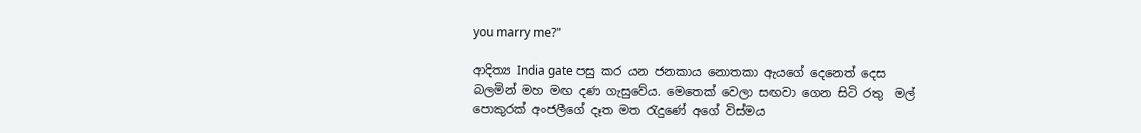you marry me?"

ආදිත්‍ය India gate පසු කර යන ජනකාය නොතකා ඇයගේ දෙනෙත් දෙස බලමින් මහ මඟ දණ ගැසුවේය. මෙතෙක් වෙලා සඟවා ගෙන සිටි රතු  මල් පොකුරක් අංජලීගේ දෑත මත රැදුණේ අගේ විස්මය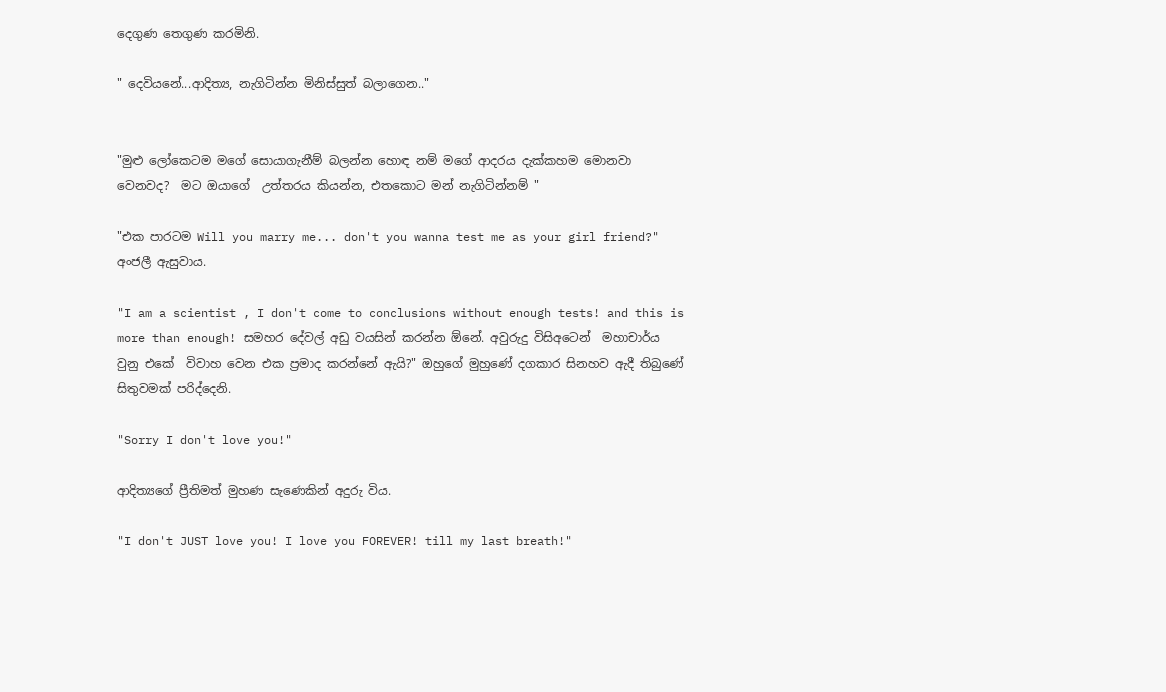දෙගුණ තෙගුණ කරමිනි.

" දෙවියනේ...ආදිත්‍ය, නැගිටින්න මිනිස්සුත් බලාගෙන.."


"මුළු ලෝකෙටම මගේ සොයාගැනීම් බලන්න හොඳ නම් මගේ ආදරය දැක්කහම මොනවා වෙනවද?  මට ඔයාගේ  උත්තරය කියන්න, එතකොට මන් නැගිටින්නම් "

"එක පාරටම Will you marry me... don't you wanna test me as your girl friend?" අංජලී ඇසුවාය.

"I am a scientist , I don't come to conclusions without enough tests! and this is more than enough! සමහර දේවල් අඩු වයසින් කරන්න ඕනේ. අවුරුදු විසිඅටෙන්  මහාචාර්ය වුනු එකේ  විවාහ වෙන එක ප්‍රමාද කරන්නේ ඇයි?" ඔහුගේ මුහුණේ දගකාර සිනහව ඇදී තිබුණේ සිතුවමක් පරිද්දෙනි.

"Sorry I don't love you!"

ආදිත්‍යගේ ප්‍රීතිමත් මුහණ සැණෙකින් අදුරු විය.

"I don't JUST love you! I love you FOREVER! till my last breath!"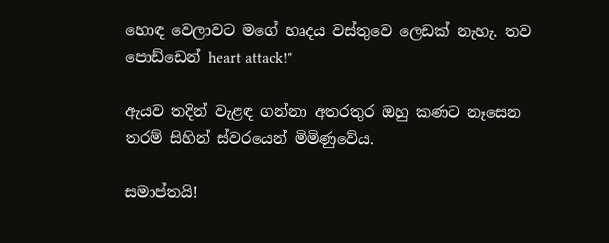හොඳ වෙලාවට මගේ හෘදය වස්තුවෙ ලෙඩක් නැහැ. තව පොඩ්ඩෙන් heart attack!"

ඇයව තදින් වැළඳ ගන්නා අතරතුර ඔහු කණට නෑසෙන තරම් සිහින් ස්වරයෙන් මිමිණුවේය.

සමාප්තයි!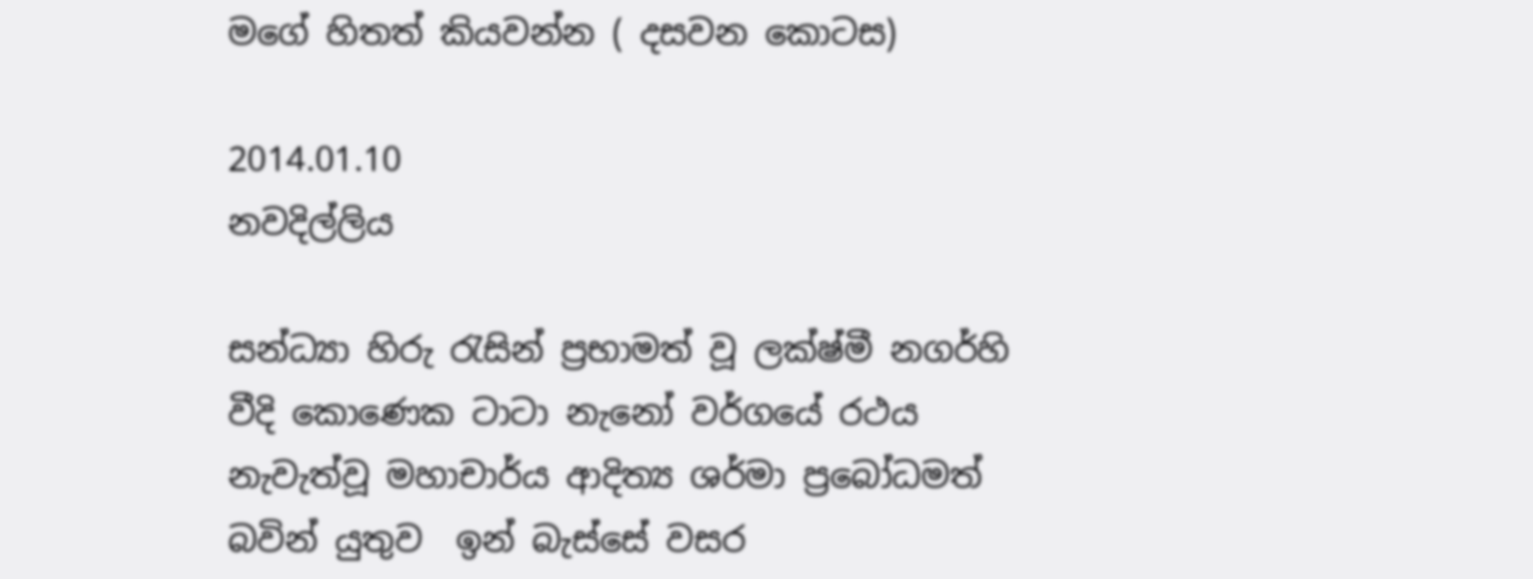මගේ හිතත් කියවන්න ( දසවන කොටස)

2014.01.10
නවදිල්ලිය

සන්ධ්‍යා හිරු රැසින් ප්‍රභාමත් වූ ලක්ෂ්මී නගර්හි වීදි කොණෙක ටාටා නැනෝ වර්ගයේ රථය නැවැත්වූ මහාචාර්ය ආදිත්‍ය ශර්මා ප්‍රබෝධමත් බවින් යුතුව  ඉන් බැස්සේ වසර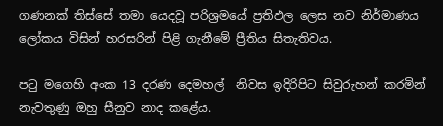ගණනක් තිස්සේ තමා යෙදවූ පරිශ්‍රමයේ ප්‍රතිඵල ලෙස නව නිර්මාණය ලෝකය විසින් හරසරින් පිළි ගැනීමේ ප්‍රීතිය සිතැතිවය.

පටු මගෙහි අංක 13 දරණ දෙමහල්  නිවස ඉදිරිපිට සිවුරුහන් කරමින් නැවතුණු ඔහු සීනුව නාද කළේය.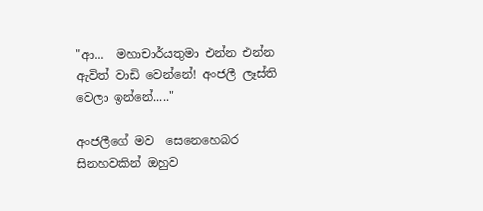"ආ...  මහාචාර්යතුමා එන්න එන්න ඇවිත් වාඩි වෙන්නේ! අංජලී ලෑස්ති වෙලා ඉන්නේ....."

අංජලීගේ මව  සෙනෙහෙබර සිනහවකින් ඔහුව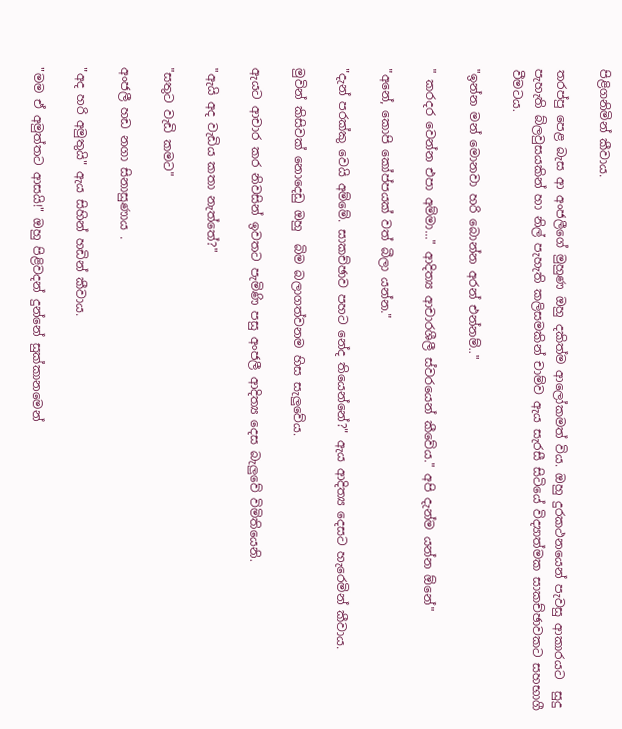පිළිගනිමින් කීවාය.

තරප්පු පෙළ බැස ආ අංජලීගේ මුහුණ ඔහු දකිත්ම ආලෝකමත් විය. ඔහු දුරකථනයෙන් පැවසු ආකාරයට  සුදු පැහැති බ්ලවුසයකින් හා නිල් පැහැති කලිසමකින් චාම්ව ඇය සැරසී සිටියේ විද්‍යාත්මක සාකච්ඡාවකට සහභාගී වීමටය.

"ඉන්න මන් මොනවා හරි බොන්න අරන් එන්නම්.."

" කරදර වෙන්න එපා අම්මා..." ආදිත්‍ය ආචාරශීලී ස්වරයෙන් කීවේය." අපි දැන්ම යන්න ඕනේ"

"අනේ, කොපි කෝප්පයක් වත් බීලා යන්න."

"දැන් පරක්කු වෙයි අම්මේ. සාකච්ඡාව පහට නේද තියෙන්නේ?" ඇය ආදිත්‍ය දෙසට හැරෙමින් කීවාය.

මුවින් කිසිවක් නොදෙඩු ඔහු  බිම බලාගත්වනම හිස සැලුවේය.

ඇයට ආචාර කර නිවසින් ඉවතට පැමිණි පසු අංජලී ආදිත්‍ය දෙස බැලුවේ විමිතියෙනි.

"ඇයි අද වැඩිය කතා නැත්තේ?"

"සතුට වැඩි කමට"

අංජලී හඩ නගා සිනාසුණාය .

"අද හරි අමුතුයි" ඇය සිහින් හඩින් කීවාය.

"මම ඒ අමුත්තට ආසයි!" ඔහු පිළිවදන් දුන්නේ සුක්කානමෙන්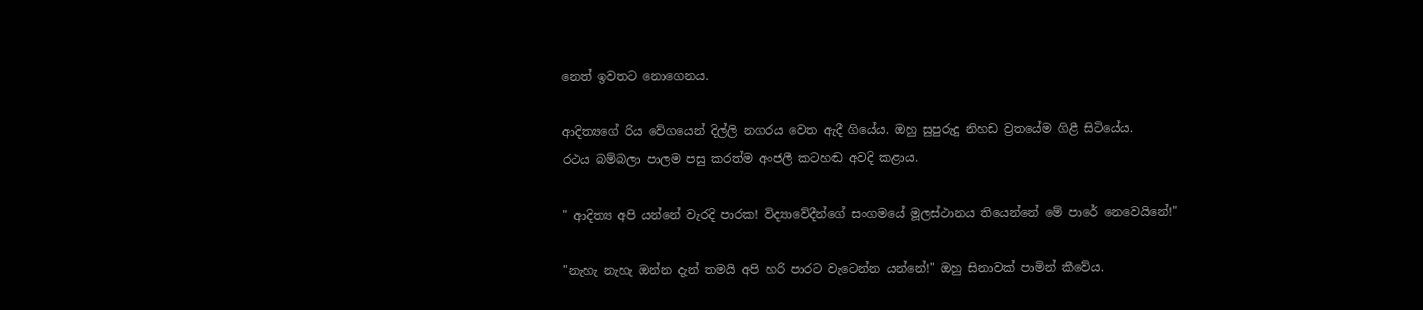නෙත් ඉවතට නොගෙනය.

ආදිත්‍යගේ රිය වේගයෙන් දිල්ලි නගරය වෙත ඇදී ගියේය. ඔහු සුපුරුදු නිහඩ ව්‍රතයේම ගිළී සිටියේය.
රථය බම්බලා පාලම පසු කරත්ම අංජලී කටහඬ අවදි කළාය.

" ආදිත්‍ය අපි යන්නේ වැරදි පාරක! විද්‍යාවේදීන්ගේ සංගමයේ මූලස්ථානය තියෙන්නේ මේ පාරේ නෙවෙයිනේ!"

"නැහැ නැහැ ඔන්න දැන් තමයි අපි හරි පාරට වැටෙන්න යන්නේ!" ඔහු සිනාවක් පාමින් කීවේය.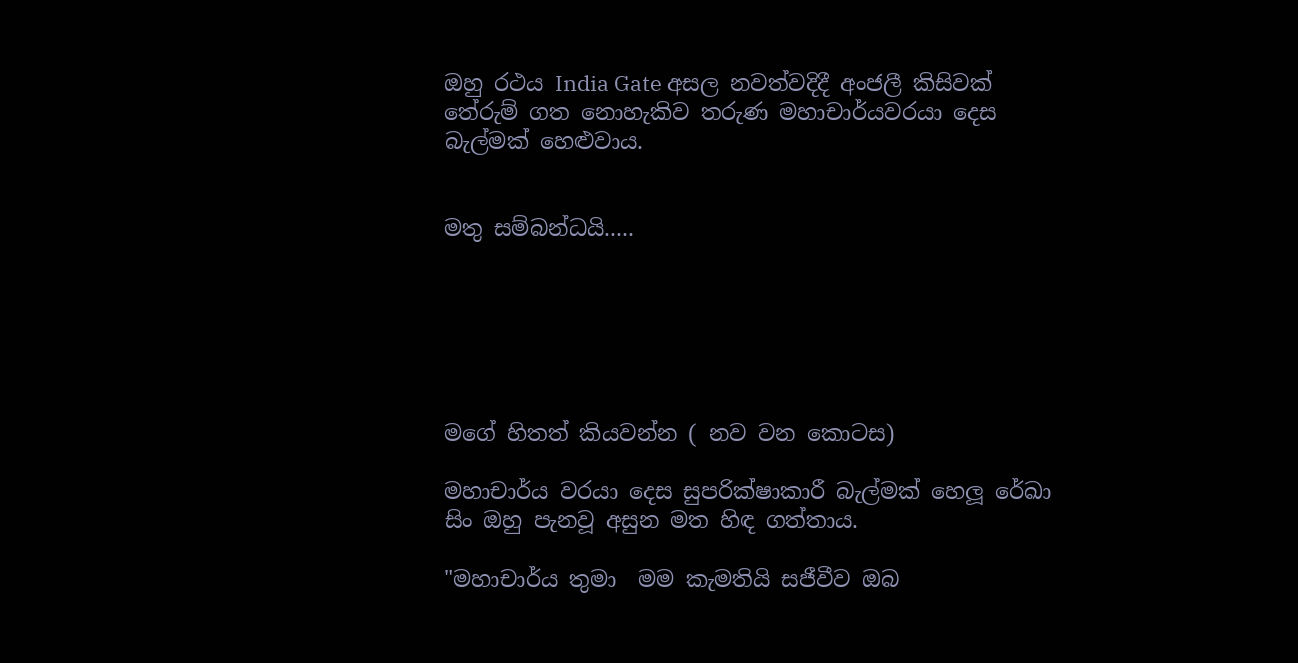ඔහු රථය India Gate අසල නවත්වදිදී අංජලී කිසිවක් තේරුම් ගත නොහැකිව තරුණ මහාචාර්යවරයා දෙස බැල්මක් හෙළුවාය.


මතු සම්බන්ධයි.....






මගේ හිතත් කියවන්න ( නව වන කොටස)

මහාචාර්ය වරයා දෙස සුපරික්ෂාකාරී බැල්මක් හෙලූ රේඛා සිං ඔහු පැනවූ අසුන මත හිඳ ගත්තාය.

"මහාචාර්ය තුමා  මම කැමතියි සජීවීව ඔබ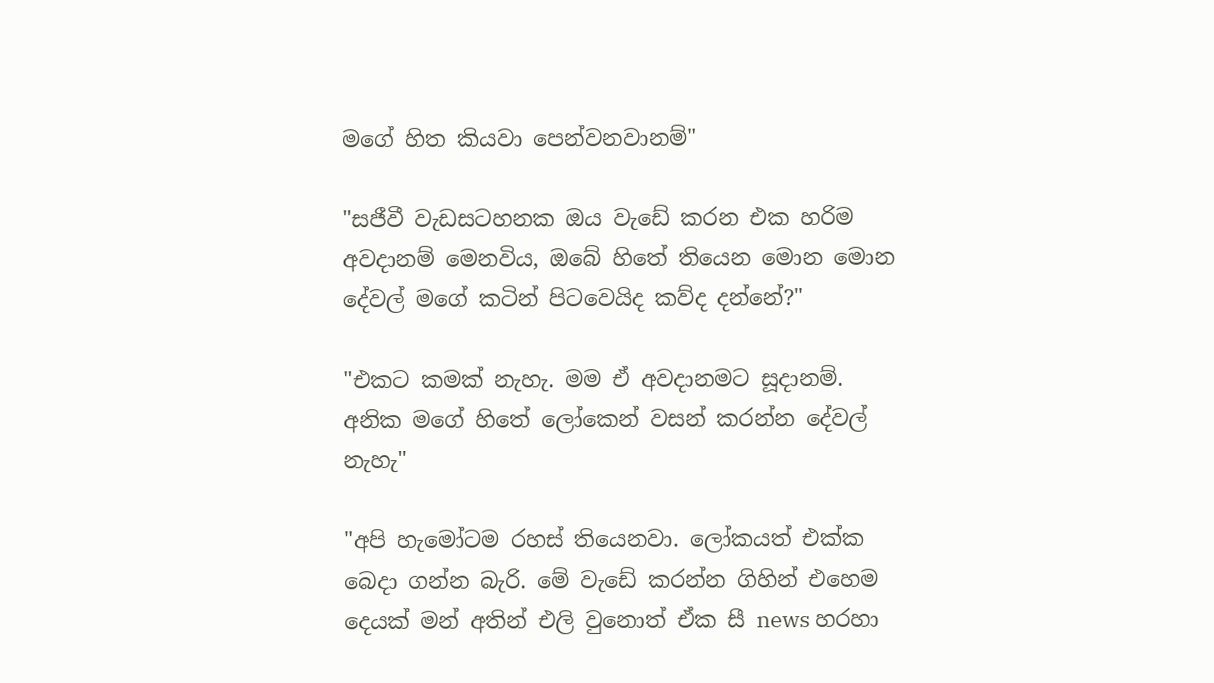මගේ හිත කියවා පෙන්වනවානම්"

"සජීවී වැඩසටහනක ඔය වැඩේ කරන එක හරිම අවදානම් මෙනවිය, ඔබේ හිතේ තියෙන මොන මොන දේවල් මගේ කටින් පිටවෙයිද කව්ද දන්නේ?"

"එකට කමක් නැහැ. මම ඒ අවදානමට සූදානම්. අනික මගේ හිතේ ලෝකෙන් වසන් කරන්න දේවල් නැහැ"

"අපි හැමෝටම රහස් තියෙනවා. ලෝකයත් එක්ක බෙදා ගන්න බැරි. මේ වැඩේ කරන්න ගිහින් එහෙම දෙයක් මන් අතින් එලි වුනොත් ඒක සී news හරහා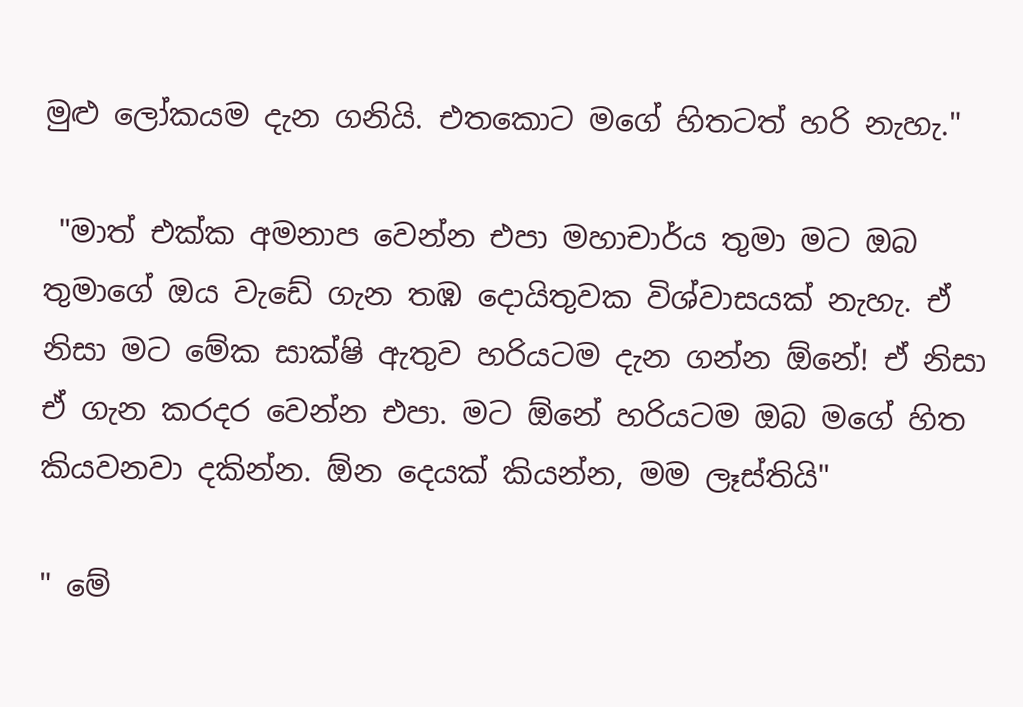මුළු ලෝකයම දැන ගනියි. එතකොට මගේ හිතටත් හරි නැහැ."

 "මාත් එක්ක අමනාප වෙන්න එපා මහාචාර්ය තුමා මට ඔබ තුමාගේ ඔය වැඩේ ගැන තඹ දොයිතුවක විශ්වාසයක් නැහැ. ඒ නිසා මට මේක සාක්ෂි ඇතුව හරියටම දැන ගන්න ඕනේ! ඒ නිසා ඒ ගැන කරදර වෙන්න එපා. මට ඕනේ හරියටම ඔබ මගේ හිත කියවනවා දකින්න. ඕන දෙයක් කියන්න, මම ලෑස්තියි"

" මේ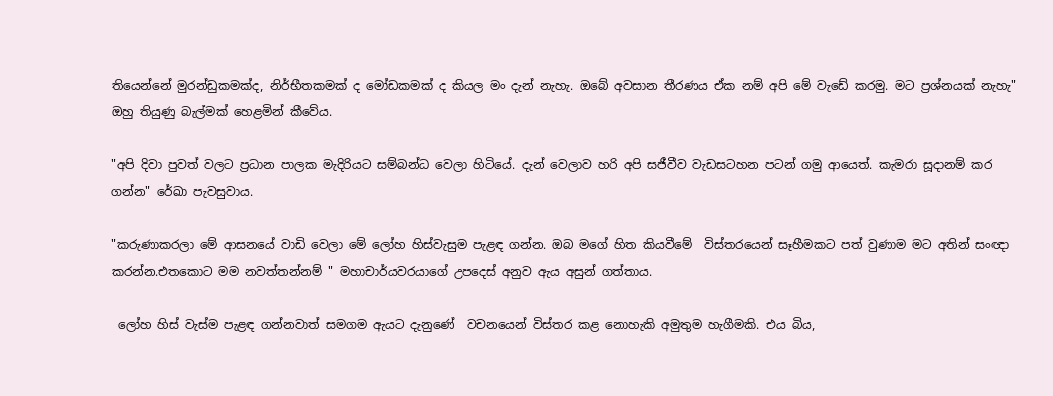තියෙන්නේ මුරන්ඩුකමක්ද, නිර්භීතකමක් ද මෝඩකමක් ද කියල මං දැන් නැහැ. ඔබේ අවසාන තීරණය ඒක නම් අපි මේ වැඩේ කරමු. මට ප්‍රශ්නයක් නැහැ" ඔහු තියුණු බැල්මක් හෙළමින් කීවේය.

"අපි දිවා පුවත් වලට ප්‍රධාන පාලක මැදිරියට සම්බන්ධ වෙලා හිටියේ. දැන් වෙලාව හරි අපි සජීවීව වැඩසටහන පටන් ගමු ආයෙත්. කැමරා සූදානම් කර ගන්න" රේඛා පැවසුවාය.

"කරුණාකරලා මේ ආසනයේ වාඩි වෙලා මේ ලෝහ හිස්වැසුම පැළඳ ගන්න. ඔබ මගේ හිත කියවීමේ  විස්තරයෙන් සෑහීමකට පත් වුණාම මට අතින් සංඥා කරන්න.එතකොට මම නවත්තන්නම් " මහාචාර්යවරයාගේ උපදෙස් අනුව ඇය අසුන් ගත්තාය.

 ලෝහ හිස් වැස්ම පැළඳ ගන්නවාත් සමගම ඇයට දැනුණේ  වචනයෙන් විස්තර කළ නොහැකි අමුතුම හැගීමකි. එය බිය,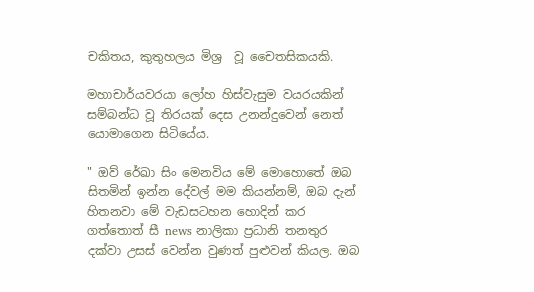චකිතය, කුතුහලය මිශ්‍ර  වූ චෛතසිකයකි.

මහාචාර්යවරයා ලෝහ හිස්වැසුම වයරයකින්  සම්බන්ධ වූ තිරයක් දෙස උනන්දුවෙන් නෙත් යොමාගෙන සිටියේය.

" ඔව් රේඛා සිං මෙනවිය මේ මොහොතේ ඔබ සිතමින් ඉන්න දේවල් මම කියන්නම්, ඔබ දැන් හිතනවා මේ වැඩසටහන හොදින් කර ගත්තොත් සී news නාලිකා ප්‍රධානි තනතුර දක්වා උසස් වෙන්න වුණත් පුළුවන් කියල. ඔබ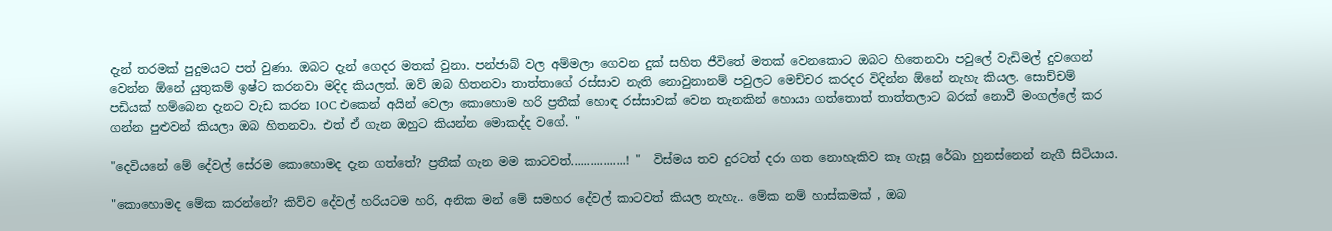දැන් තරමක් පුදුමයට පත් වුණා. ඔබට දැන් ගෙදර මතක් වුනා. පන්ජාබ් වල අම්මලා ගෙවන දුක් සහිත ජීවිතේ මතක් වෙනකොට ඔබට හිතෙනවා පවුලේ වැඩිමල් දුවගෙන් වෙන්න ඕනේ යුතුකම් ඉෂ්ට කරනවා මදිද කියලත්. ඔව් ඔබ හිතනවා තාත්තාගේ රස්සාව නැති නොවුනානම් පවුලට මෙච්චර කරදර විදින්න ඕනේ නැහැ කියල. සොච්චම් පඩියක් හම්බෙන දැනට වැඩ කරන IOC එකෙන් අයින් වෙලා කොහොම හරි ප්‍රතීක් හොඳ රස්සාවක් වෙන තැනකින් හොයා ගත්තොත් තාත්තලාට බරක් නොවී මංගල්ලේ කර ගන්න පුළුවන් කියලා ඔබ හිතනවා. එත් ඒ ගැන ඔහුට කියන්න මොකද්ද වගේ. "

"දෙවියනේ මේ දේවල් සේරම කොහොමද දැන ගත්තේ? ප්‍රතීක් ගැන මම කාටවත්.................! "  විස්මය තව දුරටත් දරා ගත නොහැකිව කෑ ගැසූ රේඛා හුනස්නෙන් නැගී සිටියාය.

"කොහොමද මේක කරන්නේ? කිව්ව දේවල් හරියටම හරි, අනික මන් මේ සමහර දේවල් කාටවත් කියල නැහැ.. මේක නම් හාස්කමක් , ඔබ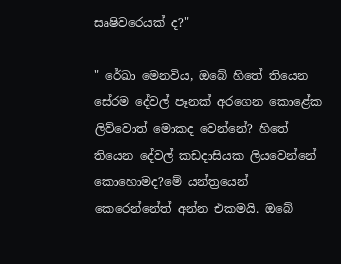සෘෂිවරෙයක් ද?"

" රේඛා මෙනවිය, ඔබේ හිතේ තියෙන සේරම දේවල් පෑනක් අරගෙන කොළේක ලිව්වොත් මොකද වෙන්නේ? හිතේ තියෙන දේවල් කඩදාසියක ලියවෙන්නේ කොහොමද?මේ යන්ත්‍රයෙන් කෙරෙන්නේත් අන්න එකමයි. ඔබේ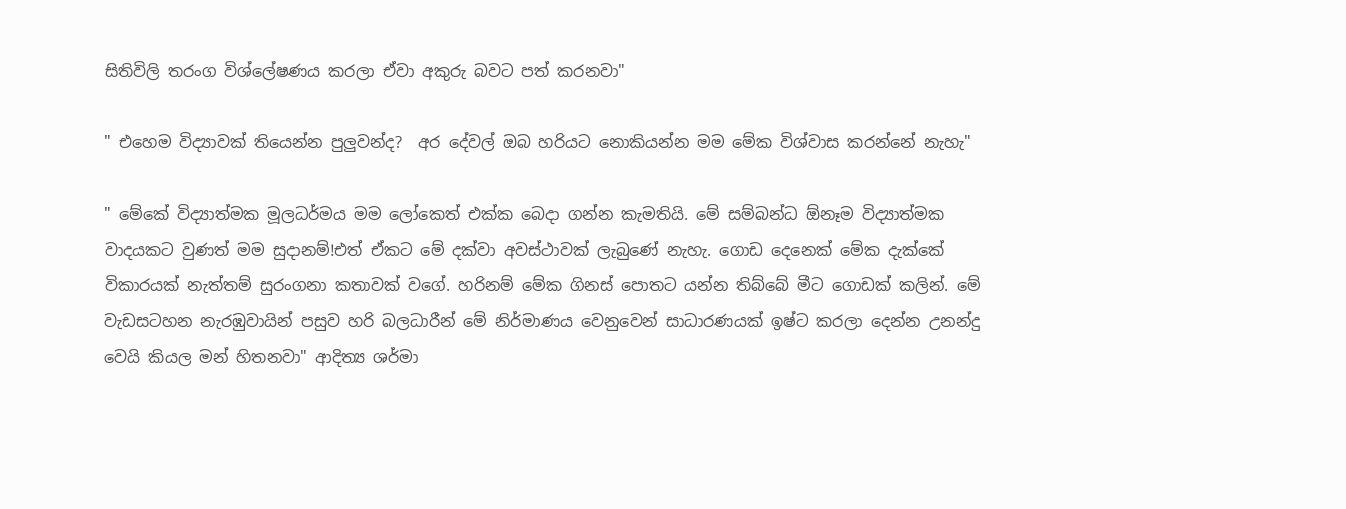සිතිවිලි තරංග විශ්ලේෂණය කරලා ඒවා අකුරු බවට පත් කරනවා"

" එහෙම විද්‍යාවක් තියෙන්න පුලුවන්ද?  අර දේවල් ඔබ හරියට නොකියන්න මම මේක විශ්වාස කරන්නේ නැහැ"

" මේකේ විද්‍යාත්මක මූලධර්මය මම ලෝකෙත් එක්ක බෙදා ගන්න කැමතියි. මේ සම්බන්ධ ඕනෑම විද්‍යාත්මක වාදයකට වුණත් මම සුදානම්!එත් ඒකට මේ දක්වා අවස්ථාවක් ලැබුණේ නැහැ. ගොඩ දෙනෙක් මේක දැක්කේ විකාරයක් නැත්තම් සුරංගනා කතාවක් වගේ. හරිනම් මේක ගිනස් පොතට යන්න තිබ්බේ මීට ගොඩක් කලින්. මේ වැඩසටහන නැරඹුවායින් පසුව හරි බලධාරීන් මේ නිර්මාණය වෙනුවෙන් සාධාරණයක් ඉෂ්ට කරලා දෙන්න උනන්දු වෙයි කියල මන් හිතනවා" ආදිත්‍ය ශර්මා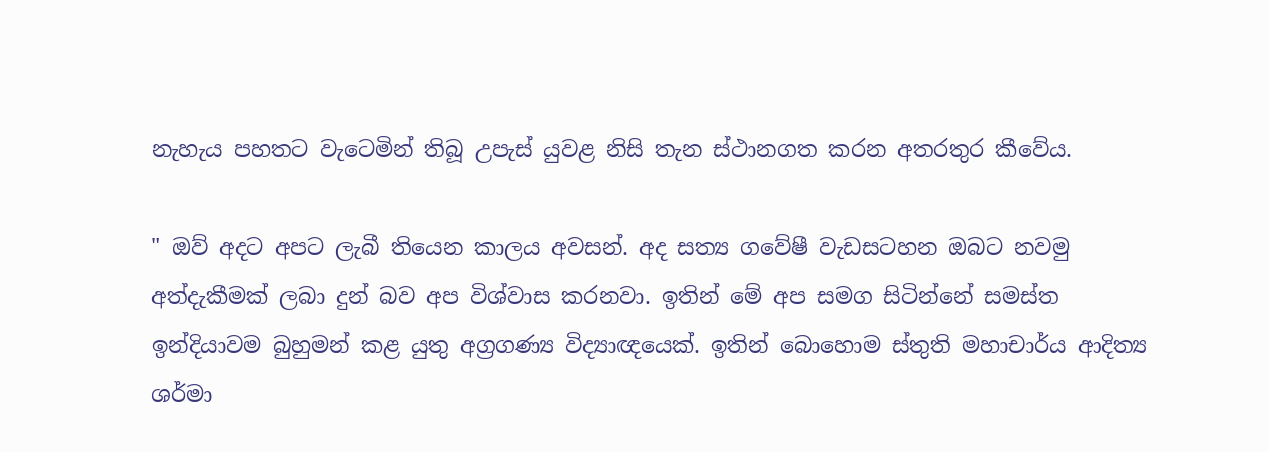නැහැය පහතට වැටෙමින් තිබූ උපැස් යුවළ නිසි තැන ස්ථානගත කරන අතරතුර කීවේය.

" ඔව් අදට අපට ලැබී තියෙන කාලය අවසන්. අද සත්‍ය ගවේෂී වැඩසටහන ඔබට නවමු අත්දැකීමක් ලබා දුන් බව අප විශ්වාස කරනවා. ඉතින් මේ අප සමග සිටින්නේ සමස්ත ඉන්දියාවම බුහුමන් කළ යුතු අග්‍රගණ්‍ය විද්‍යාඥයෙක්. ඉතින් බොහොම ස්තුති මහාචාර්ය ආදිත්‍ය ශර්මා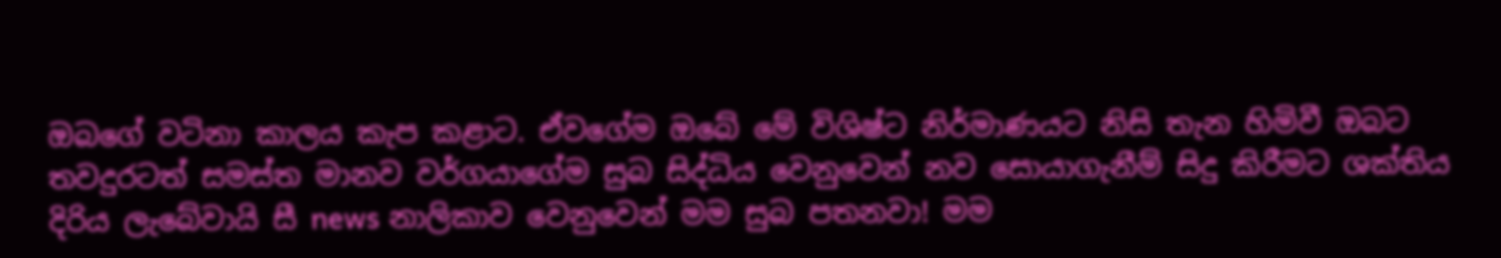ඔබගේ වටිනා කාලය කැප කළාට. ඒවගේම ඔබේ මේ විශිෂ්ට නිර්මාණයට නිසි තැන හිමිවී ඔබට තවදුරටත් සමස්ත මානව වර්ගයාගේම සුබ සිද්ධිය වෙනුවෙන් නව සොයාගැනීම් සිදු කිරීමට ශක්තිය දිරිය ලැබේවායි සී news නාලිකාව වෙනුවෙන් මම සුබ පතනවා! මම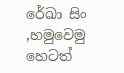රේඛා සිං ,හමුවෙමු හෙටත්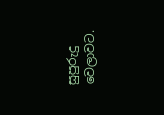සුපුරුදු වෙලාවට.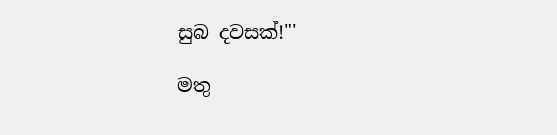සුබ දවසක්!"'

මතු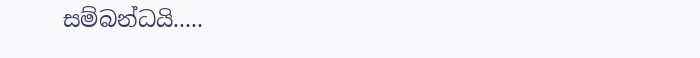සම්බන්ධයි.....